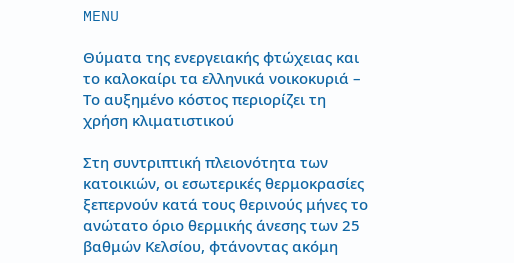MENU

Θύματα της ενεργειακής φτώχειας και το καλοκαίρι τα ελληνικά νοικοκυριά – Το αυξημένο κόστος περιορίζει τη χρήση κλιματιστικού

Στη συντριπτική πλειονότητα των κατοικιών, οι εσωτερικές θερμοκρασίες ξεπερνούν κατά τους θερινούς μήνες το ανώτατο όριο θερμικής άνεσης των 25 βαθμών Κελσίου, φτάνοντας ακόμη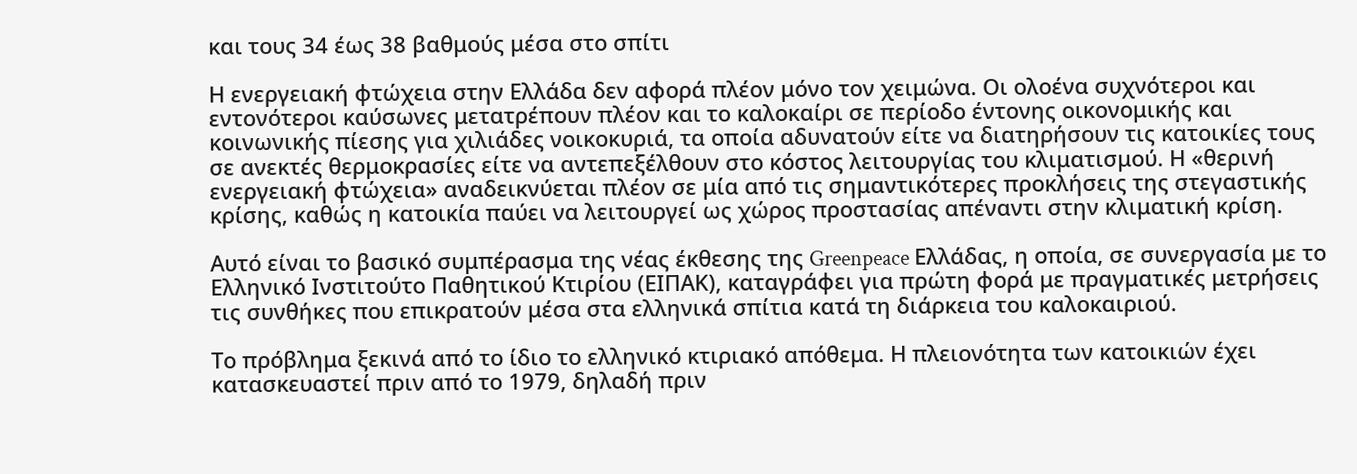και τους 34 έως 38 βαθμούς μέσα στο σπίτι

Η ενεργειακή φτώχεια στην Ελλάδα δεν αφορά πλέον μόνο τον χειμώνα. Οι ολοένα συχνότεροι και εντονότεροι καύσωνες μετατρέπουν πλέον και το καλοκαίρι σε περίοδο έντονης οικονομικής και κοινωνικής πίεσης για χιλιάδες νοικοκυριά, τα οποία αδυνατούν είτε να διατηρήσουν τις κατοικίες τους σε ανεκτές θερμοκρασίες είτε να αντεπεξέλθουν στο κόστος λειτουργίας του κλιματισμού. Η «θερινή ενεργειακή φτώχεια» αναδεικνύεται πλέον σε μία από τις σημαντικότερες προκλήσεις της στεγαστικής κρίσης, καθώς η κατοικία παύει να λειτουργεί ως χώρος προστασίας απέναντι στην κλιματική κρίση.

Αυτό είναι το βασικό συμπέρασμα της νέας έκθεσης της Greenpeace Ελλάδας, η οποία, σε συνεργασία με το Ελληνικό Ινστιτούτο Παθητικού Κτιρίου (ΕΙΠΑΚ), καταγράφει για πρώτη φορά με πραγματικές μετρήσεις τις συνθήκες που επικρατούν μέσα στα ελληνικά σπίτια κατά τη διάρκεια του καλοκαιριού.

Το πρόβλημα ξεκινά από το ίδιο το ελληνικό κτιριακό απόθεμα. Η πλειονότητα των κατοικιών έχει κατασκευαστεί πριν από το 1979, δηλαδή πριν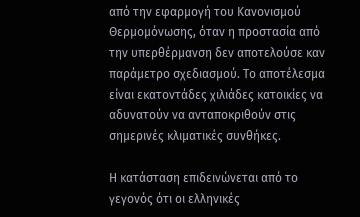από την εφαρμογή του Κανονισμού Θερμομόνωσης, όταν η προστασία από την υπερθέρμανση δεν αποτελούσε καν παράμετρο σχεδιασμού. Το αποτέλεσμα είναι εκατοντάδες χιλιάδες κατοικίες να αδυνατούν να ανταποκριθούν στις σημερινές κλιματικές συνθήκες.

Η κατάσταση επιδεινώνεται από το γεγονός ότι οι ελληνικές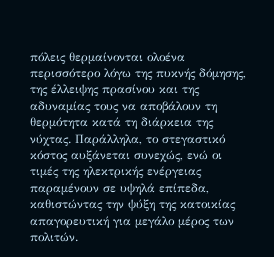πόλεις θερμαίνονται ολοένα περισσότερο λόγω της πυκνής δόμησης, της έλλειψης πρασίνου και της αδυναμίας τους να αποβάλουν τη θερμότητα κατά τη διάρκεια της νύχτας. Παράλληλα, το στεγαστικό κόστος αυξάνεται συνεχώς, ενώ οι τιμές της ηλεκτρικής ενέργειας παραμένουν σε υψηλά επίπεδα, καθιστώντας την ψύξη της κατοικίας απαγορευτική για μεγάλο μέρος των πολιτών.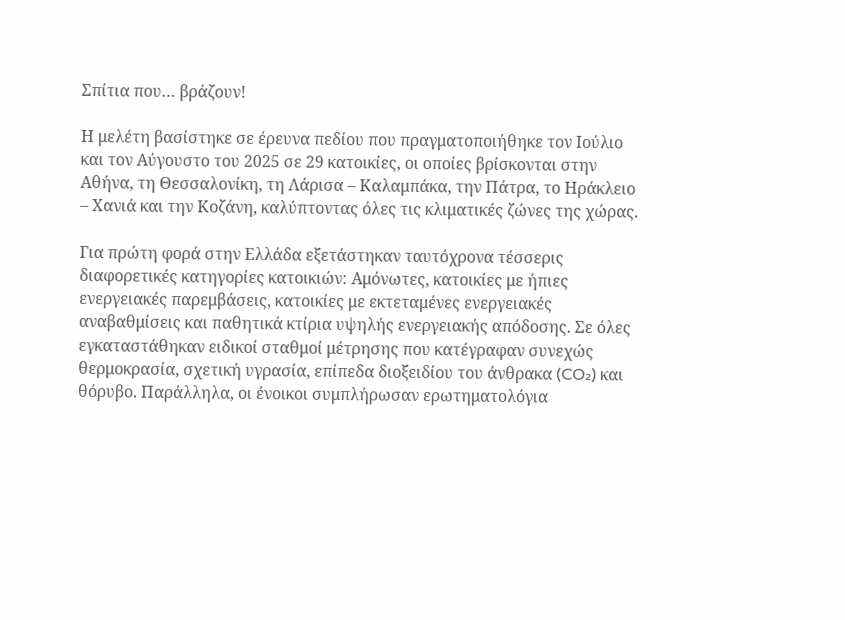Σπίτια που… βράζουν!

Η μελέτη βασίστηκε σε έρευνα πεδίου που πραγματοποιήθηκε τον Ιούλιο και τον Αύγουστο του 2025 σε 29 κατοικίες, οι οποίες βρίσκονται στην Αθήνα, τη Θεσσαλονίκη, τη Λάρισα – Καλαμπάκα, την Πάτρα, το Ηράκλειο – Χανιά και την Κοζάνη, καλύπτοντας όλες τις κλιματικές ζώνες της χώρας.

Για πρώτη φορά στην Ελλάδα εξετάστηκαν ταυτόχρονα τέσσερις διαφορετικές κατηγορίες κατοικιών: Αμόνωτες, κατοικίες με ήπιες ενεργειακές παρεμβάσεις, κατοικίες με εκτεταμένες ενεργειακές αναβαθμίσεις και παθητικά κτίρια υψηλής ενεργειακής απόδοσης. Σε όλες εγκαταστάθηκαν ειδικοί σταθμοί μέτρησης που κατέγραφαν συνεχώς θερμοκρασία, σχετική υγρασία, επίπεδα διοξειδίου του άνθρακα (CO₂) και θόρυβο. Παράλληλα, οι ένοικοι συμπλήρωσαν ερωτηματολόγια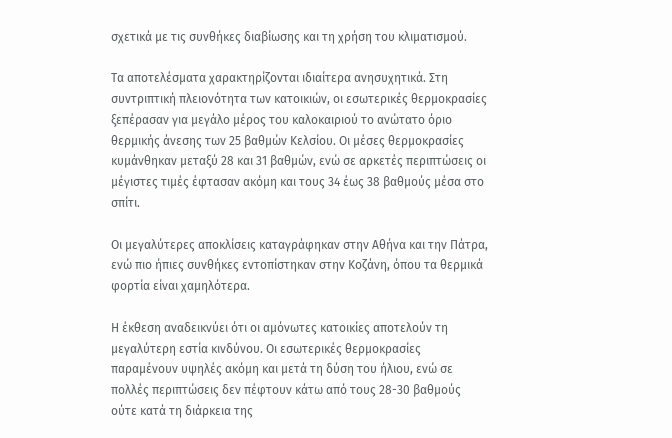σχετικά με τις συνθήκες διαβίωσης και τη χρήση του κλιματισμού.

Τα αποτελέσματα χαρακτηρίζονται ιδιαίτερα ανησυχητικά. Στη συντριπτική πλειονότητα των κατοικιών, οι εσωτερικές θερμοκρασίες ξεπέρασαν για μεγάλο μέρος του καλοκαιριού το ανώτατο όριο θερμικής άνεσης των 25 βαθμών Κελσίου. Οι μέσες θερμοκρασίες κυμάνθηκαν μεταξύ 28 και 31 βαθμών, ενώ σε αρκετές περιπτώσεις οι μέγιστες τιμές έφτασαν ακόμη και τους 34 έως 38 βαθμούς μέσα στο σπίτι.

Οι μεγαλύτερες αποκλίσεις καταγράφηκαν στην Αθήνα και την Πάτρα, ενώ πιο ήπιες συνθήκες εντοπίστηκαν στην Κοζάνη, όπου τα θερμικά φορτία είναι χαμηλότερα.

Η έκθεση αναδεικνύει ότι οι αμόνωτες κατοικίες αποτελούν τη μεγαλύτερη εστία κινδύνου. Οι εσωτερικές θερμοκρασίες παραμένουν υψηλές ακόμη και μετά τη δύση του ήλιου, ενώ σε πολλές περιπτώσεις δεν πέφτουν κάτω από τους 28-30 βαθμούς ούτε κατά τη διάρκεια της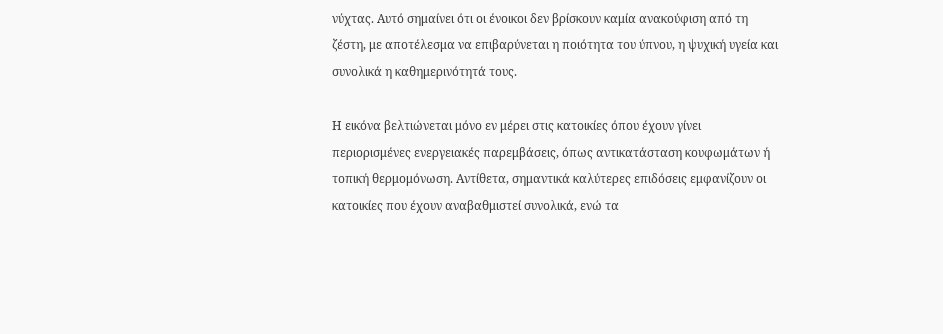νύχτας. Αυτό σημαίνει ότι οι ένοικοι δεν βρίσκουν καμία ανακούφιση από τη ζέστη, με αποτέλεσμα να επιβαρύνεται η ποιότητα του ύπνου, η ψυχική υγεία και συνολικά η καθημερινότητά τους.

Η εικόνα βελτιώνεται μόνο εν μέρει στις κατοικίες όπου έχουν γίνει περιορισμένες ενεργειακές παρεμβάσεις, όπως αντικατάσταση κουφωμάτων ή τοπική θερμομόνωση. Αντίθετα, σημαντικά καλύτερες επιδόσεις εμφανίζουν οι κατοικίες που έχουν αναβαθμιστεί συνολικά, ενώ τα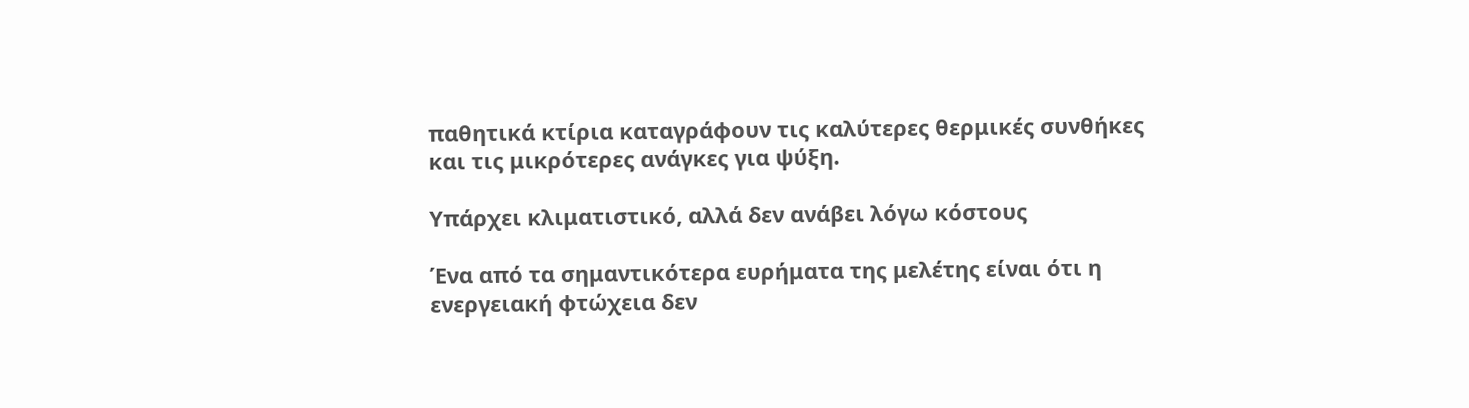παθητικά κτίρια καταγράφουν τις καλύτερες θερμικές συνθήκες και τις μικρότερες ανάγκες για ψύξη.

Υπάρχει κλιματιστικό, αλλά δεν ανάβει λόγω κόστους

Ένα από τα σημαντικότερα ευρήματα της μελέτης είναι ότι η ενεργειακή φτώχεια δεν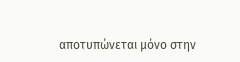αποτυπώνεται μόνο στην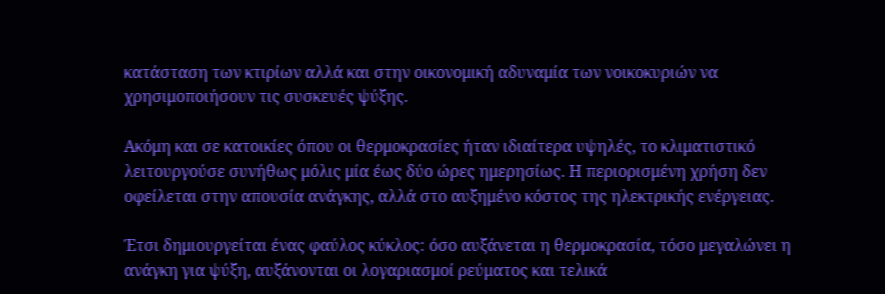κατάσταση των κτιρίων αλλά και στην οικονομική αδυναμία των νοικοκυριών να χρησιμοποιήσουν τις συσκευές ψύξης.

Ακόμη και σε κατοικίες όπου οι θερμοκρασίες ήταν ιδιαίτερα υψηλές, το κλιματιστικό λειτουργούσε συνήθως μόλις μία έως δύο ώρες ημερησίως. Η περιορισμένη χρήση δεν οφείλεται στην απουσία ανάγκης, αλλά στο αυξημένο κόστος της ηλεκτρικής ενέργειας.

Έτσι δημιουργείται ένας φαύλος κύκλος: όσο αυξάνεται η θερμοκρασία, τόσο μεγαλώνει η ανάγκη για ψύξη, αυξάνονται οι λογαριασμοί ρεύματος και τελικά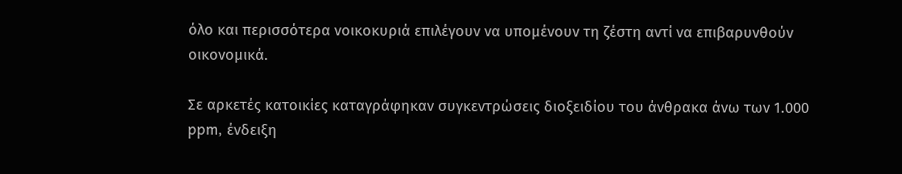όλο και περισσότερα νοικοκυριά επιλέγουν να υπομένουν τη ζέστη αντί να επιβαρυνθούν οικονομικά.

Σε αρκετές κατοικίες καταγράφηκαν συγκεντρώσεις διοξειδίου του άνθρακα άνω των 1.000 ppm, ένδειξη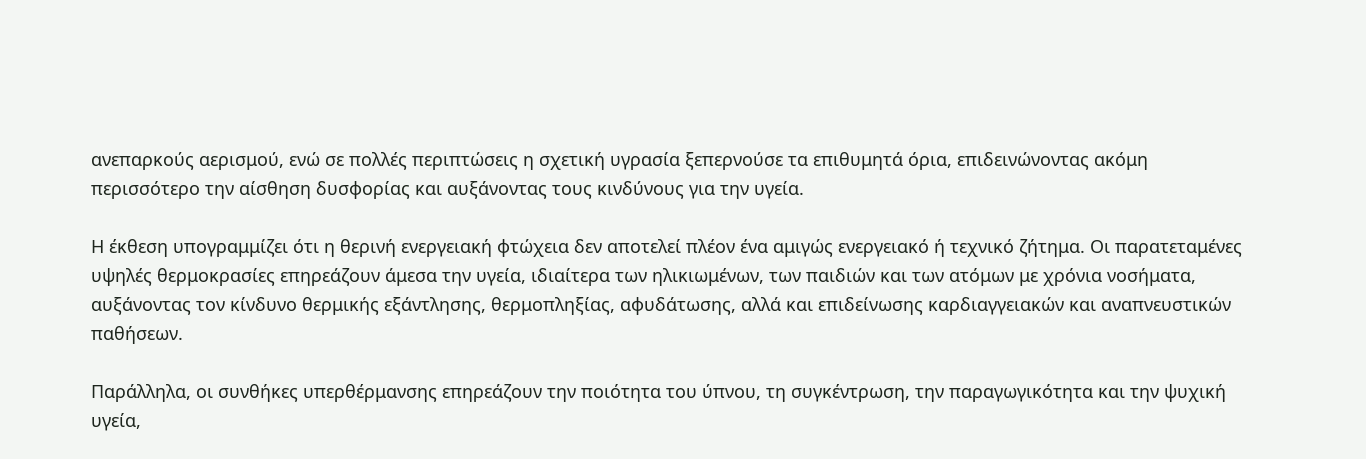ανεπαρκούς αερισμού, ενώ σε πολλές περιπτώσεις η σχετική υγρασία ξεπερνούσε τα επιθυμητά όρια, επιδεινώνοντας ακόμη περισσότερο την αίσθηση δυσφορίας και αυξάνοντας τους κινδύνους για την υγεία.

Η έκθεση υπογραμμίζει ότι η θερινή ενεργειακή φτώχεια δεν αποτελεί πλέον ένα αμιγώς ενεργειακό ή τεχνικό ζήτημα. Οι παρατεταμένες υψηλές θερμοκρασίες επηρεάζουν άμεσα την υγεία, ιδιαίτερα των ηλικιωμένων, των παιδιών και των ατόμων με χρόνια νοσήματα, αυξάνοντας τον κίνδυνο θερμικής εξάντλησης, θερμοπληξίας, αφυδάτωσης, αλλά και επιδείνωσης καρδιαγγειακών και αναπνευστικών παθήσεων.

Παράλληλα, οι συνθήκες υπερθέρμανσης επηρεάζουν την ποιότητα του ύπνου, τη συγκέντρωση, την παραγωγικότητα και την ψυχική υγεία,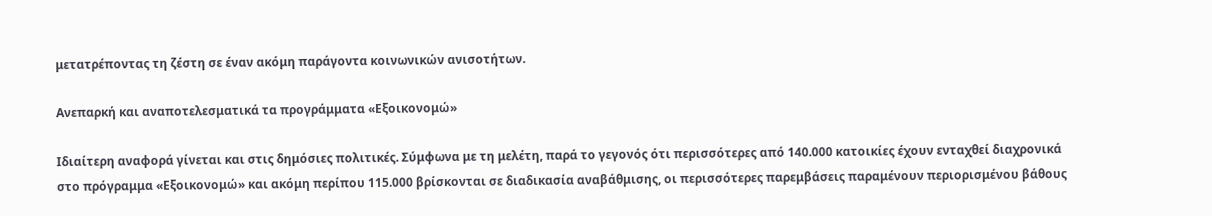μετατρέποντας τη ζέστη σε έναν ακόμη παράγοντα κοινωνικών ανισοτήτων.

Ανεπαρκή και αναποτελεσματικά τα προγράμματα «Εξοικονομώ»

Ιδιαίτερη αναφορά γίνεται και στις δημόσιες πολιτικές. Σύμφωνα με τη μελέτη, παρά το γεγονός ότι περισσότερες από 140.000 κατοικίες έχουν ενταχθεί διαχρονικά στο πρόγραμμα «Εξοικονομώ» και ακόμη περίπου 115.000 βρίσκονται σε διαδικασία αναβάθμισης, οι περισσότερες παρεμβάσεις παραμένουν περιορισμένου βάθους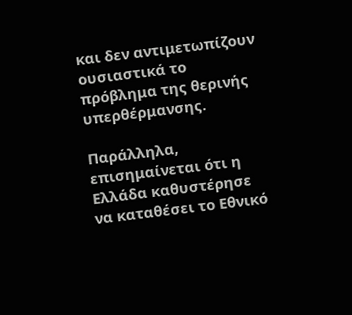και δεν αντιμετωπίζουν ουσιαστικά το πρόβλημα της θερινής υπερθέρμανσης.

Παράλληλα, επισημαίνεται ότι η Ελλάδα καθυστέρησε να καταθέσει το Εθνικό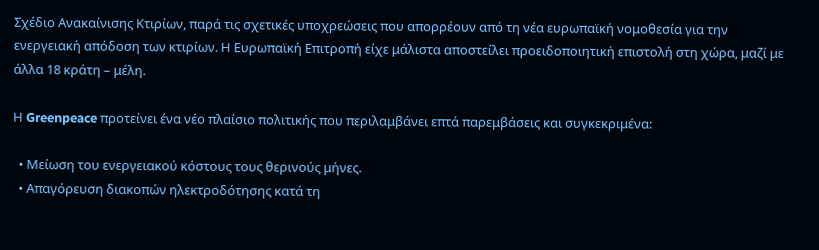Σχέδιο Ανακαίνισης Κτιρίων, παρά τις σχετικές υποχρεώσεις που απορρέουν από τη νέα ευρωπαϊκή νομοθεσία για την ενεργειακή απόδοση των κτιρίων. Η Ευρωπαϊκή Επιτροπή είχε μάλιστα αποστείλει προειδοποιητική επιστολή στη χώρα, μαζί με άλλα 18 κράτη – μέλη.

Η Greenpeace προτείνει ένα νέο πλαίσιο πολιτικής που περιλαμβάνει επτά παρεμβάσεις και συγκεκριμένα:

  • Μείωση του ενεργειακού κόστους τους θερινούς μήνες.
  • Απαγόρευση διακοπών ηλεκτροδότησης κατά τη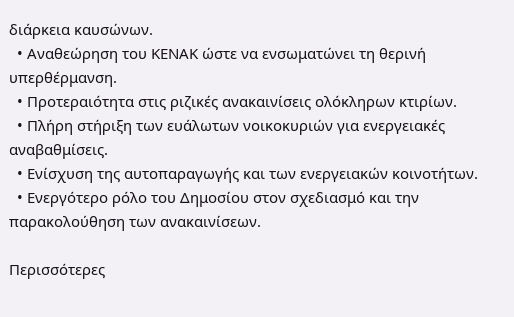διάρκεια καυσώνων.
  • Αναθεώρηση του ΚΕΝΑΚ ώστε να ενσωματώνει τη θερινή υπερθέρμανση.
  • Προτεραιότητα στις ριζικές ανακαινίσεις ολόκληρων κτιρίων.
  • Πλήρη στήριξη των ευάλωτων νοικοκυριών για ενεργειακές αναβαθμίσεις.
  • Ενίσχυση της αυτοπαραγωγής και των ενεργειακών κοινοτήτων.
  • Ενεργότερο ρόλο του Δημοσίου στον σχεδιασμό και την παρακολούθηση των ανακαινίσεων.

Περισσότερες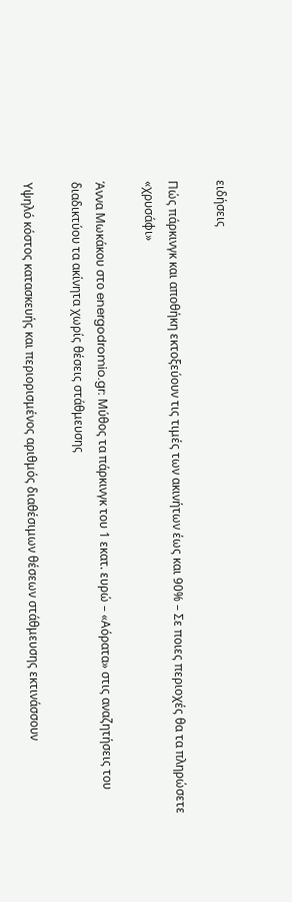ειδήσεις

Πώς πάρκινγκ και αποθήκη εκτοξεύουν τις τιμές των ακινήτων έως και 90% – Σε ποιες περιοχές θα τα πληρώσετε «χρυσάφι»

Άννα Μωκάκου στο energodromio.gr: Μύθος τα πάρκινγκ του 1 εκατ. ευρώ – «Αόρατα» στις αναζητήσεις του διαδικτύου τα ακίνητα χωρίς θέσεις στάθμευσης

Υψηλό κόστος κατασκευής και περιορισμένος αριθμός διαθέσιμων θέσεων στάθμευσης εκτινάσσουν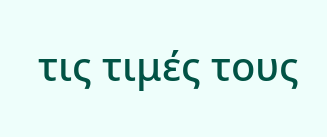τις τιμές τους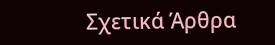Σχετικά Άρθρα